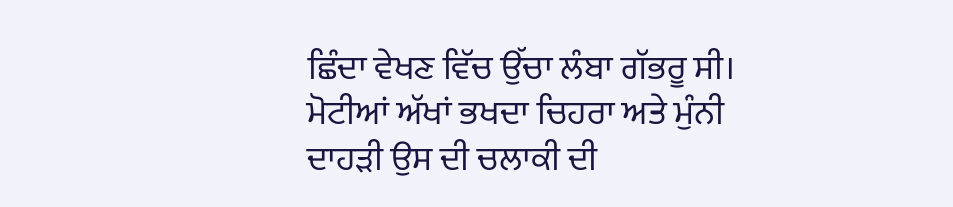ਛਿੰਦਾ ਵੇਖਣ ਵਿੱਚ ਉੱਚਾ ਲੰਬਾ ਗੱਭਰੂ ਸੀ। ਮੋਟੀਆਂ ਅੱਖਾਂ ਭਖਦਾ ਚਿਹਰਾ ਅਤੇ ਮੁੰਨੀ ਦਾਹੜੀ ਉਸ ਦੀ ਚਲਾਕੀ ਦੀ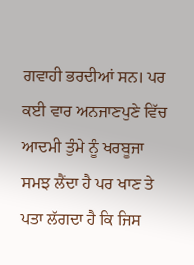ਗਵਾਹੀ ਭਰਦੀਆਂ ਸਨ। ਪਰ ਕਈ ਵਾਰ ਅਨਜਾਣਪੁਣੇ ਵਿੱਚ ਆਦਮੀ ਤੁੰਮੇ ਨੂੰ ਖਰਬੂਜਾ ਸਮਝ ਲੈਂਦਾ ਹੈ ਪਰ ਖਾਣ ਤੇ ਪਤਾ ਲੱਗਦਾ ਹੈ ਕਿ ਜਿਸ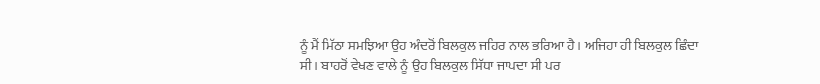ਨੂੰ ਮੈਂ ਮਿੱਠਾ ਸਮਝਿਆ ਉਹ ਅੰਦਰੋਂ ਬਿਲਕੁਲ ਜਹਿਰ ਨਾਲ ਭਰਿਆ ਹੈ। ਅਜਿਹਾ ਹੀ ਬਿਲਕੁਲ ਛਿੰਦਾ ਸੀ। ਬਾਹਰੋਂ ਵੇਖਣ ਵਾਲੇ ਨੂੰ ਉਹ ਬਿਲਕੁਲ ਸਿੱਧਾ ਜਾਪਦਾ ਸੀ ਪਰ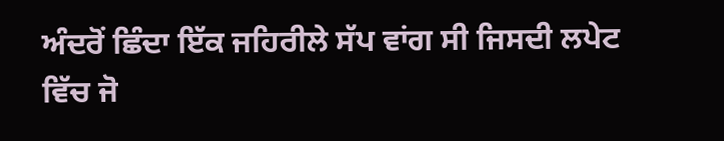ਅੰਦਰੋਂ ਛਿੰਦਾ ਇੱਕ ਜਹਿਰੀਲੇ ਸੱਪ ਵਾਂਗ ਸੀ ਜਿਸਦੀ ਲਪੇਟ ਵਿੱਚ ਜੋ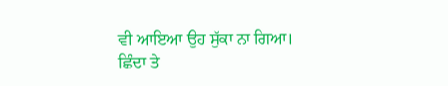ਵੀ ਆਇਆ ਉਹ ਸੁੱਕਾ ਨਾ ਗਿਆ।
ਛਿੰਦਾ ਤੇ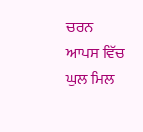ਚਰਨ ਆਪਸ ਵਿੱਚ ਘੁਲ ਮਿਲ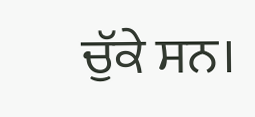ਚੁੱਕੇ ਸਨ।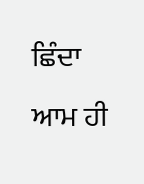ਛਿੰਦਾ ਆਮ ਹੀ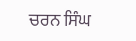ਚਰਨ ਸਿੰਘ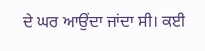ਦੇ ਘਰ ਆਉਂਦਾ ਜਾਂਦਾ ਸੀ। ਕਈ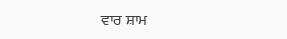ਵਾਰ ਸ਼ਾਮ